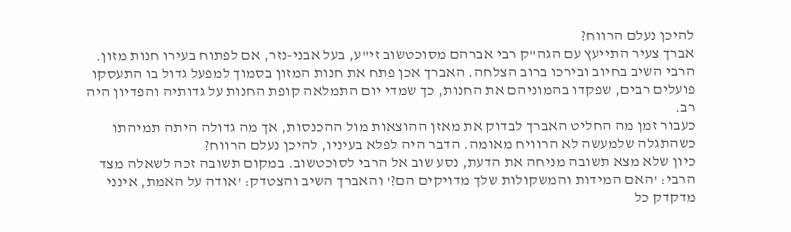להיכן נעלם הרווח?
אברך צעיר התייעץ עם הגה"ק רבי אברהם מסוכטשוב זי"ע, בעל אבני-נזר, אם לפתוח בעירו חנות מזון. הרבי השיב בחיוב ובירכו ברוב הצלחה. האברך אכן פתח את חנות המזון בסמוך למפעל גדול בו התעסקו פועלים רבים, שפקדו בהמוניהם את החנות, כך שמדי יום התמלאה קופת החנות על גדותיה והפדיון היה רב.
כעבור זמן מה החליט האברך לבדוק את מאזן ההוצאות מול ההכנסות, אך מה גדולה היתה תמיהתו כשהתגלה שלמעשה לא הרוויח מאומה. הדבר היה לפלא בעיניו, להיכן נעלם הרווח?
כיון שלא מצא תשובה מניחה את הדעת, נסע שוב אל הרבי לסוכטשוב. במקום תשובה זכה לשאלה מצד הרבי: 'האם המידות והמשקולות שלך מדויקים הם?' והאברך השיב והצטדק: 'אודה על האמת, אינני מדקדק כל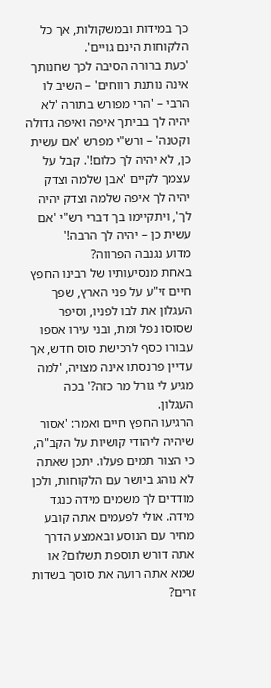כך במידות ובמשקולות, אך כל הלקוחות הינם גויים'.
'כעת ברורה הסיבה לכך שחנותך אינה נותנת רווחים' – השיב לו הרבי – 'הרי מפורש בתורה 'לא יהיה לך בביתך איפה ואיפה גדולה וקטנה' – ורש"י מפרש 'אם עשית כן, לא יהיה לך כלום!'. קבל על עצמך לקיים 'אבן שלמה וצדק יהיה לך איפה שלמה וצדק יהיה לך', ויתקיימו בך דברי רש"י 'אם עשית כן – יהיה לך הרבה!'
מדוע נגנבה הפרווה?
באחת מנסיעותיו של רבינו החפץ חיים זי"ע על פני הארץ, שפך העגלון את לבו לפניו, וסיפר שסוסו נפל ומת, ובני עירו אספו עבורו כסף לרכישת סוס חדש, אך עדיין פרנסתו אינה מצויה, 'למה מגיע לי גורל מר כזה?' בכה העגלון.
הרגיעו החפץ חיים ואמר: 'אסור שיהיה ליהודי קושיות על הקב"ה, כי הצור תמים פעלו. יתכן שאתה לא נוהג ביושר עם הלקוחות, ולכן מודדים לך משמים מידה כנגד מידה. אולי לפעמים אתה קובע מחיר עם הנוסע ובאמצע הדרך אתה דורש תוספת תשלום? או שמא אתה רועה את סוסך בשדות זרים?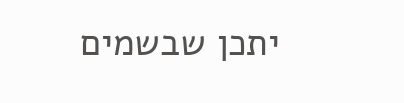יתכן שבשמים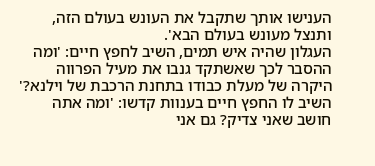הענישו אותך שתקבל את העונש בעולם הזה, ותנצל מעונש בעולם הבא'.
העגלון שהיה איש תמים, השיב לחפץ חיים: 'ומה ההסבר לכך שאשתקד גנבו את מעיל הפרווה היקרה של מעלת כבודו בתחנת הרכבת של וילנא?'
השיב לו החפץ חיים בענוות קדשו: 'ומה אתה חושב שאני צדיק? גם אני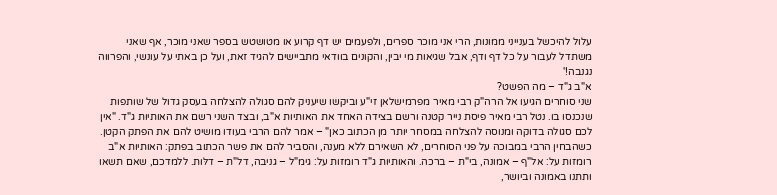עלול להיכשל בענייני ממונות, הרי אני מוכר ספרים, ולפעמים יש דף קרוע או מטושטש בספר שאני מוכר, אף שאני משתדל לעבור על כל דף ודף, אבל שגיאות מי יבין, והקונים בוודאי מתביישים להגיד זאת, ועל כן באתי על עונשי, והפרווה נגנבה!'
א"ב ג"ד – מה הפשט?
שני סוחרים הגיעו אל הרה"ק רבי מאיר מפרמישלאן זי"ע וביקשו שיעניק להם סגולה להצלחה בעסק גדול של שותפות שנכנסו בו. נטל רבי מאיר פיסת נייר קטנה ורשם בצידה האחד את האותיות א"ב, ובצד השני רשם את האותיות ג"ד. "אין לכם סגולה בדוקה ומנוסה להצלחה במסחר יותר מן הכתוב כאן" – אמר להם הרבי בעודו מושיט להם את הפתק הקטן.
כשהבחין הרבי במבוכה על פני הסוחרים, לא השאירם ללא מענה, והסביר להם את פשר הכתוב בפתק: האותיות א"ב רומזות על: אל"ף – אמונה, בי"ת – ברכה. והאותיות ג"ד רומזות על: גימ"ל – גניבה, דל"ת – דלּות. ללמדכם, שאם תשאו ותתנו באמונה וביושר,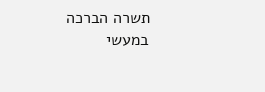תשרה הברכה במעשי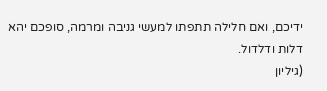ידיכם, ואם חלילה תתפתו למעשי גניבה ומרמה, סופכם יהא דלות ודלדול.
(גיליון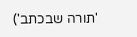'תורה שבכתב')